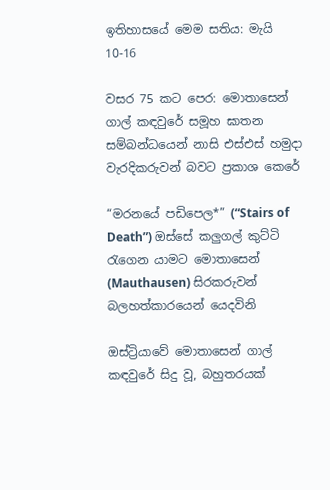ඉතිහාසයේ මෙම සතිය: මැයි 10-16

වසර 75 කට පෙර: මොතාසෙන් ගාල් කඳවුරේ සමූහ ඝාතන සම්බන්ධයෙන් නාසි එස්එස් හමුදා වැරදිකරුවන් බවට ප්‍රකාශ කෙරේ

“මරනයේ පඩිපෙල*” (“Stairs of Death”) ඔස්සේ කලුගල් කුට්ටි රැගෙන යාමට මොතාසෙන් (Mauthausen) සිරකරුවන් බලහත්කාරයෙන් යෙදවිනි

ඔස්ට්‍රියාවේ මොතාසෙන් ගාල් කඳවුරේ සිදු වූ, බහුතරයක්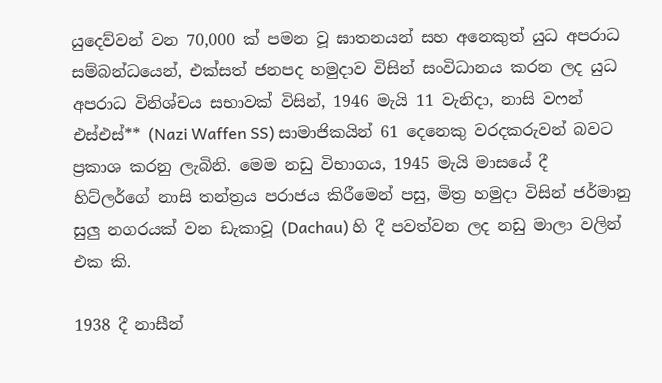යුදෙව්වන් වන 70,000 ක් පමන වූ ඝාතනයන් සහ අනෙකුත් යුධ අපරාධ සම්බන්ධයෙන්, එක්සත් ජනපද හමුදාව විසින් සංවිධානය කරන ලද යුධ අපරාධ විනිශ්චය සභාවක් විසින්, 1946 මැයි 11 වැනිදා, නාසි වෆන් එස්එස්** (Nazi Waffen SS) සාමාජිකයින් 61 දෙනෙකු වරදකරුවන් බවට ප්‍රකාශ කරනු ලැබිනි. මෙම නඩු විභාගය, 1945 මැයි මාසයේ දී හිට්ලර්ගේ නාසි තන්ත්‍රය පරාජය කිරීමෙන් පසු, මිත්‍ර හමුදා විසින් ජර්මානු සුලු නගරයක් වන ඩැකාවූ (Dachau) හි දී පවත්වන ලද නඩු මාලා වලින් එක කි.

1938 දී නාසීන්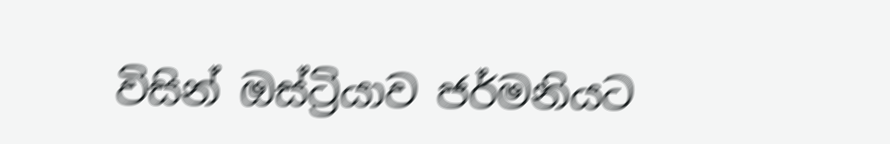විසින් ඔස්ට්‍රියාව ජර්මනියට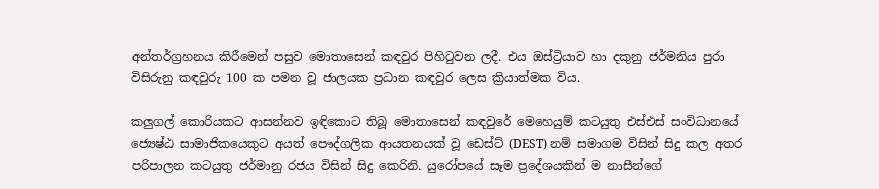අන්තර්ග්‍රහනය කිරීමෙන් පසුව මොතාසෙන් කඳවුර පිහිටුවන ලදී. එය ඔස්ට්‍රියාව හා දකුනු ජර්මනිය පුරා විසිරුනු කඳවුරු 100 ක පමන වූ ජාලයක ප්‍රධාන කඳවුර ලෙස ක්‍රියාත්මක විය.

කලුගල් කොරියකට ආසන්නව ඉඳිකොට තිබූ මොතාසෙන් කඳවුරේ මෙහෙයුම් කටයුතු එස්එස් සංවිධානයේ ජ්‍යෙෂ්ඨ සාමාජිකයෙකුට අයත් පෞද්ගලික ආයතනයක් වූ ඩෙස්ට් (DEST) නම් සමාගම විසින් සිදු කල අතර පරිපාලන කටයුතු ජර්මානු රජය විසින් සිදු කෙරිනි. යුරෝපයේ සෑම ප්‍රදේශයකින් ම නාසීන්ගේ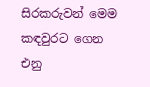සිරකරුවන් මෙම කඳවුරට ගෙන එනු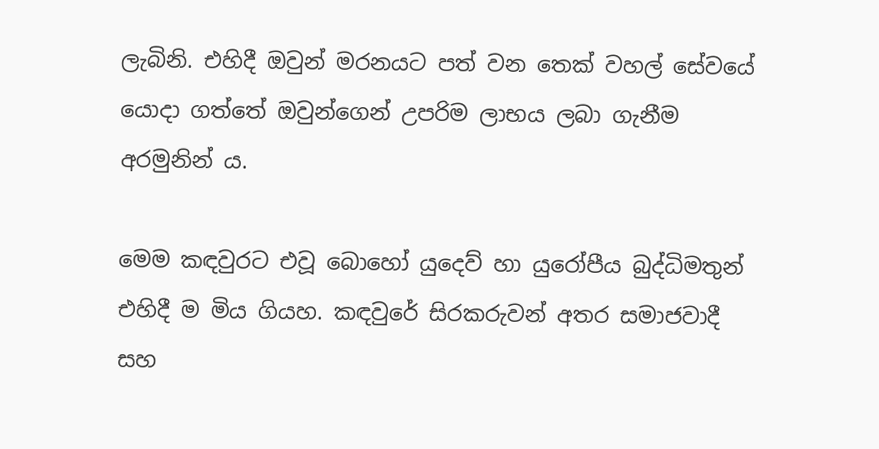ලැබිනි. එහිදී ඔවුන් මරනයට පත් වන තෙක් වහල් සේවයේ යොදා ගත්තේ ඔවුන්ගෙන් උපරිම ලාභය ලබා ගැනීම අරමුනින් ය.

මෙම කඳවුරට එවූ බොහෝ යුදෙව් හා යුරෝපීය බුද්ධිමතුන් එහිදී ම මිය ගියහ. කඳවුරේ සිරකරුවන් අතර සමාජවාදී සහ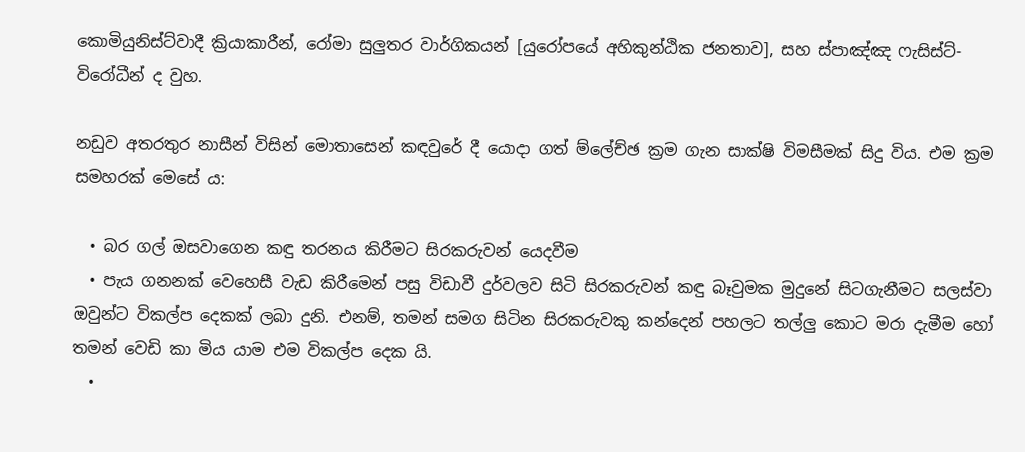කොමියුනිස්ට්වාදී ක්‍රියාකාරීන්, රෝමා සුලුතර වාර්ගිකයන් [යුරෝපයේ අහිකුන්ඨික ජනතාව], සහ ස්පාඤ්ඤ ෆැසිස්ට්-විරෝධීන් ද වුහ.

නඩුව අතරතුර නාසීන් විසින් මොතාසෙන් කඳවුරේ දී යොදා ගත් ම්ලේච්ඡ ක්‍රම ගැන සාක්ෂි විමසීමක් සිදු විය. එම ක්‍රම සමහරක් මෙසේ ය:

  • බර ගල් ඔසවාගෙන කඳු තරනය කිරීමට සිරකරුවන් යෙදවීම
  • පැය ගනනක් වෙහෙසී වැඩ කිරීමෙන් පසු විඩාවී දුර්වලව සිටි සිරකරුවන් කඳු බෑවුමක මුදුනේ සිටගැනීමට සලස්වා ඔවුන්ට විකල්ප දෙකක් ලබා දුනි. එනම්, තමන් සමග සිටින සිරකරුවකු කන්දෙන් පහලට තල්ලු කොට මරා දැමීම හෝ තමන් වෙඩි කා මිය යාම එම විකල්ප දෙක යි.
  •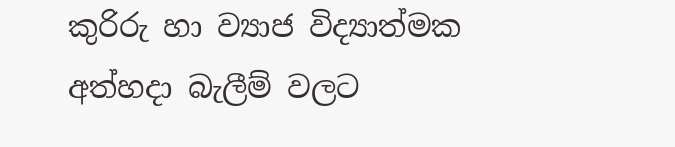කුරිරු හා ව්‍යාජ විද්‍යාත්මක අත්හදා බැලීම් වලට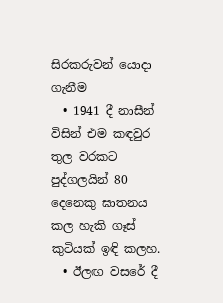සිරකරුවන් යොදා ගැනීම
  • 1941 දී නාසීන් විසින් එම කඳවුර තුල වරකට පුද්ගලයින් 80 දෙනෙකු ඝාතනය කල හැකි ගෑස් කුටියක් ඉඳි කලහ.
  • ඊලඟ වසරේ දී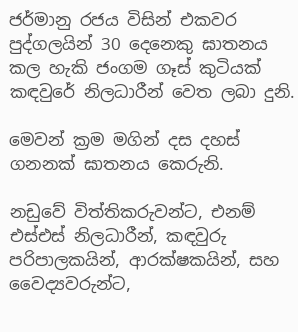ජර්මානු රජය විසින් එකවර පුද්ගලයින් 30 දෙනෙකු ඝාතනය කල හැකි ජංගම ගෑස් කුටියක් කඳවුරේ නිලධාරීන් වෙත ලබා දුනි.

මෙවන් ක්‍රම මගින් දස දහස් ගනනක් ඝාතනය කෙරුනි.

නඩුවේ විත්තිකරුවන්ට, එනම් එස්එස් නිලධාරීන්, කඳවුරු පරිපාලකයින්, ආරක්ෂකයින්, සහ වෛද්‍යවරුන්ට,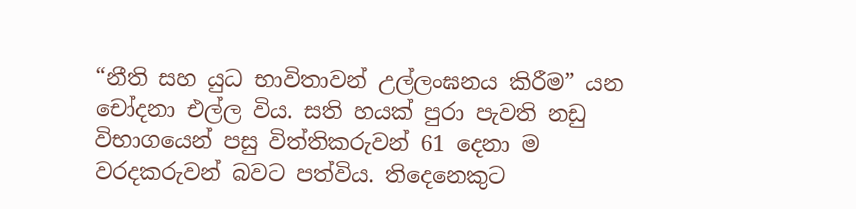“නීති සහ යුධ භාවිතාවන් උල්ලංඝනය කිරීම” යන චෝදනා එල්ල විය. සති හයක් පුරා පැවති නඩු විභාගයෙන් පසු විත්තිකරුවන් 61 දෙනා ම වරදකරුවන් බවට පත්විය. තිදෙනෙකුට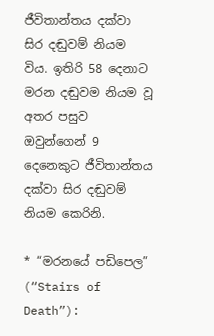ජීවිතාන්තය දක්වා සිර දඬුවම් නියම විය. ඉතිරි 58 දෙනාට මරන දඬුවම නියම වූ අතර පසුව ඔවුන්ගෙන් 9 දෙනෙකුට ජීවිතාන්තය දක්වා සිර දඬුවම් නියම කෙරිනි.

* “මරනයේ පඩිපෙල” (“Stairs of Death”):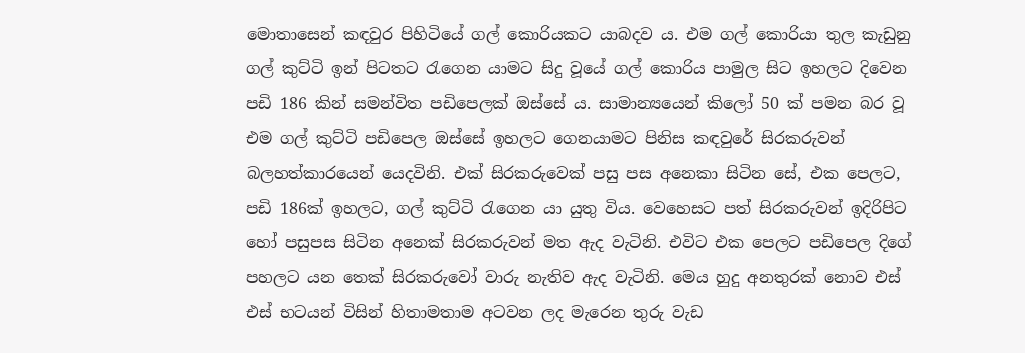මොතාසෙන් කඳවුර පිහිටියේ ගල් කොරියකට යාබදව ය. එම ගල් කොරියා තුල කැඩුනු ගල් කුට්ටි ඉන් පිටතට රැගෙන යාමට සිදු වූයේ ගල් කොරිය පාමුල සිට ඉහලට දිවෙන පඩි 186 කින් සමන්විත පඩිපෙලක් ඔස්සේ ය. සාමාන්‍යයෙන් කිලෝ 50 ක් පමන බර වූ එම ගල් කුට්ටි පඩිපෙල ඔස්සේ ඉහලට ගෙනයාමට පිනිස කඳවුරේ සිරකරුවන් බලහත්කාරයෙන් යෙදවිනි. එක් සිරකරුවෙක් පසු පස අනෙකා සිටින සේ, එක පෙලට, පඩි 186ක් ඉහලට, ගල් කුට්ටි රැගෙන යා යුතු විය. වෙහෙසට පත් සිරකරුවන් ඉදිරිපිට හෝ පසුපස සිටින අනෙක් සිරකරුවන් මත ඇද වැටිනි. එවිට එක පෙලට පඩිපෙල දිගේ පහලට යන තෙක් සිරකරුවෝ වාරු නැතිව ඇද වැටිනි. මෙය හුදු අනතුරක් නොව එස් එස් භටයන් විසින් හිතාමතාම අටවන ලද මැරෙන තුරු වැඩ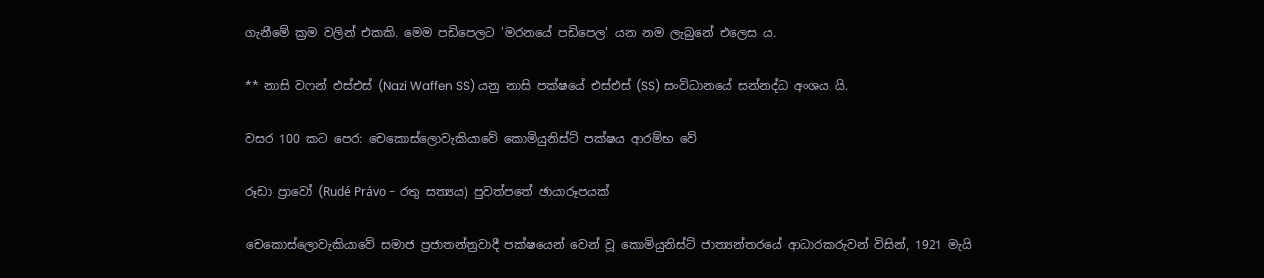ගැනීමේ ක්‍රම වලින් එකකි. මෙම පඩිපෙලට 'මරනයේ පඩිපෙල' යන නම ලැබුනේ එලෙස ය.

** නාසි වෆන් එස්එස් (Nazi Waffen SS) යනු නාසි පක්ෂයේ එස්එස් (SS) සංවිධානයේ සන්නද්ධ අංශය යි.

වසර 100 කට පෙර: චෙකොස්ලොවැකියාවේ කොමියුනිස්ට් පක්ෂය ආරම්භ වේ

රූඩා ප්‍රාවෝ (Rudé Právo - රතු සත්‍යය) පුවත්පතේ ඡායාරූපයක්

චෙකොස්ලොවැකියාවේ සමාජ ප්‍රජාතන්ත්‍රවාදී පක්ෂයෙන් වෙන් වූ කොමියුනිස්ට් ජාත්‍යන්තරයේ ආධාරකරුවන් විසින්, 1921 මැයි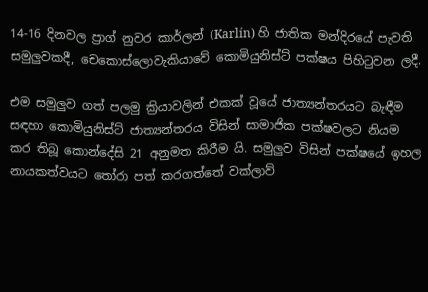14-16 දිනවල ප්‍රාග් නුවර කාර්ලන් (Karlín) හි ජාතික මන්දිරයේ පැවති සමුලුවකදී, චෙකොස්ලොවැකියාවේ කොමියුනිස්ට් පක්ෂය පිහිටුවන ලදී.

එම සමුලුව ගත් පලමු ක්‍රියාවලින් එකක් වූයේ ජාත්‍යන්තරයට බැඳීම සඳහා කොමියුනිස්ට් ජාත්‍යන්තරය විසින් සාමාජික පක්ෂවලට නියම කර තිබූ කොන්දේසි 21 අනුමත කිරීම යි. සමුලුව විසින් පක්ෂයේ ඉහල නායකත්වයට තෝරා පත් කරගත්තේ වක්ලාව්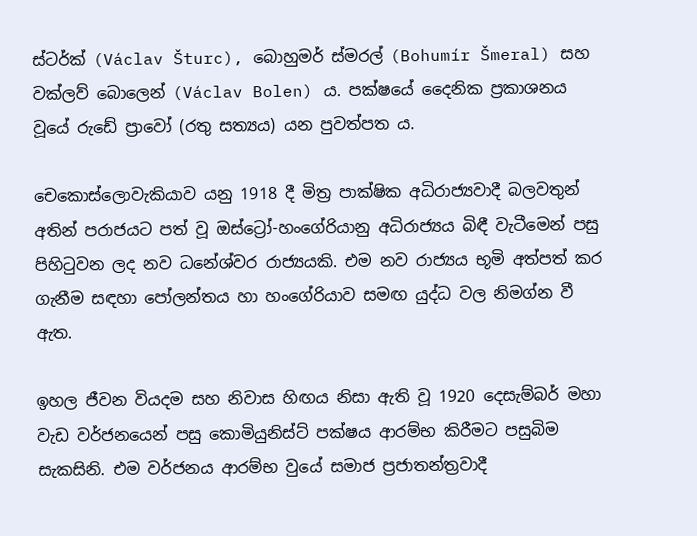ස්ටර්ක් (Václav Šturc), බොහුමර් ස්මරල් (Bohumír Šmeral) සහ වක්ලව් බොලෙන් (Václav Bolen) ය. පක්ෂයේ දෛනික ප්‍රකාශනය වූයේ රුඩේ ප්‍රාවෝ (රතු සත්‍යය) යන පුවත්පත ය.

චෙකොස්ලොවැකියාව යනු 1918 දී මිත්‍ර පාක්ෂික අධිරාජ්‍යවාදී බලවතුන් අතින් පරාජයට පත් වූ ඔස්ට්‍රෝ-හංගේරියානු අධිරාජ්‍යය බිඳී වැටීමෙන් පසු පිහිටුවන ලද නව ධනේශ්වර රාජ්‍යයකි. එම නව රාජ්‍යය භූමි අත්පත් කර ගැනීම සඳහා පෝලන්තය හා හංගේරියාව සමඟ යුද්ධ වල නිමග්න වී ඇත.

ඉහල ජීවන වියදම සහ නිවාස හිඟය නිසා ඇති වූ 1920 දෙසැම්බර් මහා වැඩ වර්ජනයෙන් පසු කොමියුනිස්ට් පක්ෂය ආරම්භ කිරීමට පසුබිම සැකසිනි. එම වර්ජනය ආරම්භ වුයේ සමාජ ප්‍රජාතන්ත්‍රවාදී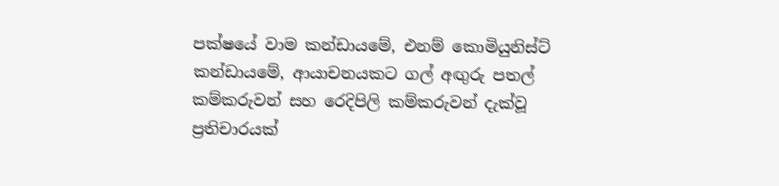පක්ෂයේ වාම කන්ඩායමේ, එනම් කොමියුනිස්ට් කන්ඩායමේ, ආයාචනයකට ගල් අඟුරු පතල් කම්කරුවන් සහ රෙදිපිලි කම්කරුවන් දැක්වූ ප්‍රතිචාරයක්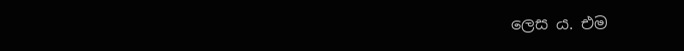ලෙස ය. එම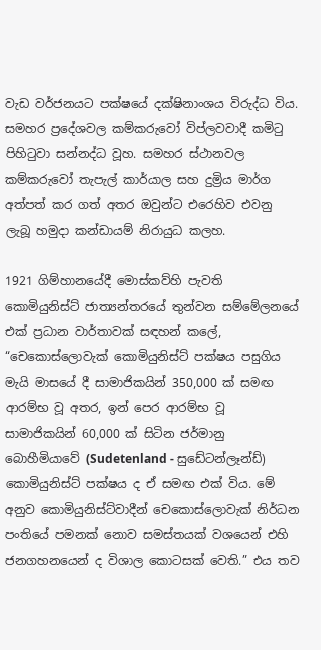වැඩ වර්ජනයට පක්ෂයේ දක්ෂිනාංශය විරුද්ධ විය. සමහර ප්‍රදේශවල කම්කරුවෝ විප්ලවවාදී කමිටු පිහිටුවා සන්නද්ධ වූහ. සමහර ස්ථානවල කම්කරුවෝ තැපැල් කාර්යාල සහ දුම්‍රිය මාර්ග අත්පත් කර ගත් අතර ඔවුන්ට එරෙහිව එවනු ලැබූ හමුදා කන්ඩායම් නිරායුධ කලහ.

1921 ගිම්හානයේදී මොස්කව්හි පැවති කොමියුනිස්ට් ජාත්‍යන්තරයේ තුන්වන සම්මේලනයේ එක් ප්‍රධාන වාර්තාවක් සඳහන් කලේ, “චෙකොස්ලොවැක් කොමියුනිස්ට් පක්ෂය පසුගිය මැයි මාසයේ දී සාමාජිකයින් 350,000 ක් සමඟ ආරම්භ වූ අතර, ඉන් පෙර ආරම්භ වූ සාමාජිකයින් 60,000 ක් සිටින ජර්මානු බොහීමියාවේ (Sudetenland - සුඩේටන්ලෑන්ඩ්) කොමියුනිස්ට් පක්ෂය ද ඒ සමඟ එක් විය. මේ අනුව කොමියුනිස්ට්වාදීන් චෙකොස්ලොවැක් නිර්ධන පංතියේ පමනක් නොව සමස්තයක් වශයෙන් එහි ජනගහනයෙන් ද විශාල කොටසක් වෙති.” එය තව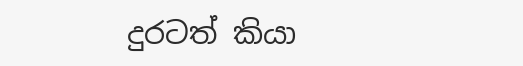දුරටත් කියා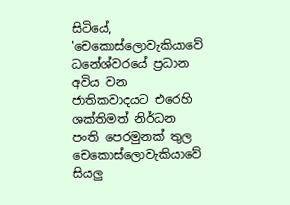සිටියේ, 'චෙකොස්ලොවැකියාවේ ධනේශ්වරයේ ප්‍රධාන අවිය වන ජාතිකවාදයට එරෙහි ශක්තිමත් නිර්ධන පංති පෙරමුනක් තුල චෙකොස්ලොවැකියාවේ සියලු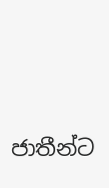ජාතීන්ට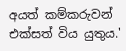අයත් කම්කරුවන් එක්සත් විය යුතුය.'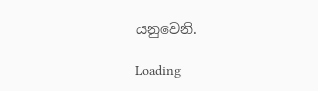යනුවෙනි.

Loading